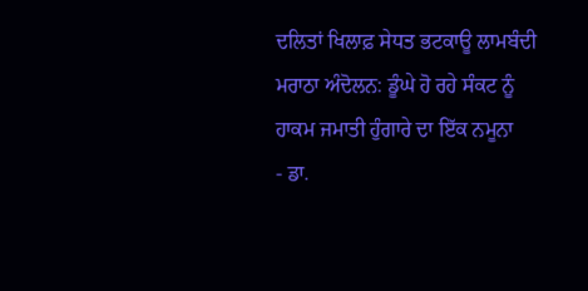ਦਲਿਤਾਂ ਖਿਲਾਫ਼ ਸੇਧਤ ਭਟਕਾਊ ਲਾਮਬੰਦੀ
ਮਰਾਠਾ ਅੰਦੋਲਨ: ਡੂੰਘੇ ਹੋ ਰਹੇ ਸੰਕਟ ਨੂੰ
ਹਾਕਮ ਜਮਾਤੀ ਹੁੰਗਾਰੇ ਦਾ ਇੱਕ ਨਮੂਨਾ
- ਡਾ.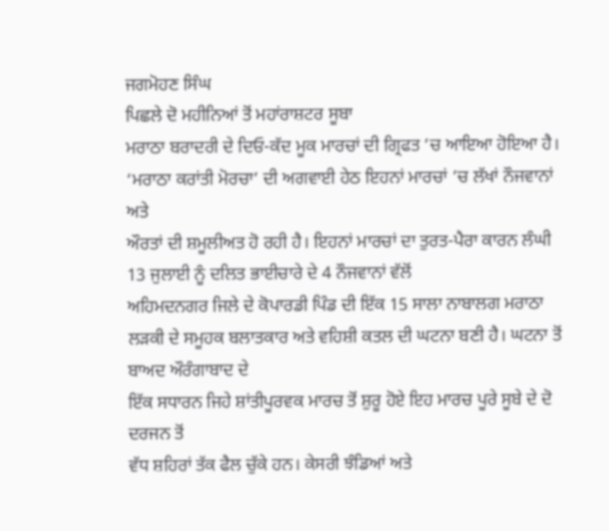ਜਗਮੋਹਣ ਸਿੰਘ
ਪਿਛਲੇ ਦੋ ਮਹੀਨਿਆਂ ਤੋਂ ਮਹਾਂਰਾਸ਼ਟਰ ਸੂਬਾ
ਮਰਾਠਾ ਬਰਾਦਰੀ ਦੇ ਦਿਓ-ਕੱਦ ਮੂਕ ਮਾਰਚਾਂ ਦੀ ਗ੍ਰਿਫਤ ’ਚ ਆਇਆ ਹੋਇਆ ਹੈ। ‘ਮਰਾਠਾ ਕਰਾਂਤੀ ਮੋਰਚਾ’ ਦੀ ਅਗਵਾਈ ਹੇਠ ਇਹਨਾਂ ਮਾਰਚਾਂ ’ਚ ਲੱਖਾਂ ਨੌਜਵਾਨਾਂ ਅਤੇ
ਔਰਤਾਂ ਦੀ ਸ਼ਮੂਲੀਅਤ ਹੋ ਰਹੀ ਹੈ। ਇਹਨਾਂ ਮਾਰਚਾਂ ਦਾ ਤੁਰਤ-ਪੈਰਾ ਕਾਰਨ ਲੰਘੀ 13 ਜੁਲਾਈ ਨੂੰ ਦਲਿਤ ਭਾਈਚਾਰੇ ਦੇ 4 ਨੌਜਵਾਨਾਂ ਵੱਲੋਂ
ਅਹਿਮਦਨਗਰ ਜਿਲੇ ਦੇ ਕੋਪਾਰਡੀ ਪਿੰਡ ਦੀ ਇੱਕ 15 ਸਾਲਾ ਨਾਬਾਲਗ ਮਰਾਠਾ
ਲੜਕੀ ਦੇ ਸਮੂਹਕ ਬਲਾਤਕਾਰ ਅਤੇ ਵਹਿਸ਼ੀ ਕਤਲ ਦੀ ਘਟਨਾ ਬਣੀ ਹੈ। ਘਟਨਾ ਤੋਂ ਬਾਅਦ ਔਰੰਗਾਬਾਦ ਦੇ
ਇੱਕ ਸਧਾਰਨ ਜਿਹੇ ਸ਼ਾਂਤੀਪੂਰਵਕ ਮਾਰਚ ਤੋਂ ਸ਼ੁਰੂ ਹੋਏ ਇਹ ਮਾਰਚ ਪੂਰੇ ਸੂਬੇ ਦੇ ਦੋ ਦਰਜਨ ਤੋਂ
ਵੱਧ ਸ਼ਹਿਰਾਂ ਤੱਕ ਫੈਲ ਚੁੱਕੇ ਹਨ। ਕੇਸਰੀ ਝੰਡਿਆਂ ਅਤੇ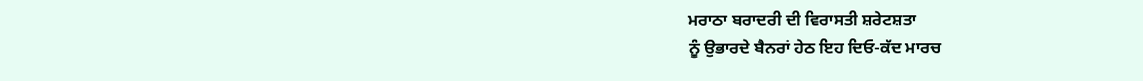ਮਰਾਠਾ ਬਰਾਦਰੀ ਦੀ ਵਿਰਾਸਤੀ ਸ਼ਰੇਟਸ਼ਤਾ
ਨੂੰ ਉਭਾਰਦੇ ਬੈਨਰਾਂ ਹੇਠ ਇਹ ਦਿਓ-ਕੱਦ ਮਾਰਚ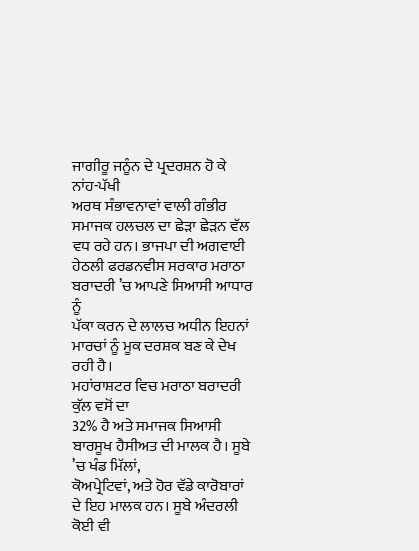ਜਾਗੀਰੂ ਜਨੂੰਨ ਦੇ ਪ੍ਰਦਰਸ਼ਨ ਹੋ ਕੇ ਨਾਂਹ-ਪੱਖੀ
ਅਰਥ ਸੰਭਾਵਨਾਵਾਂ ਵਾਲੀ ਗੰਭੀਰ ਸਮਾਜਕ ਹਲਚਲ ਦਾ ਛੇੜਾ ਛੇੜਨ ਵੱਲ ਵਧ ਰਹੇ ਹਨ। ਭਾਜਪਾ ਦੀ ਅਗਵਾਈ
ਹੇਠਲੀ ਫਰਡਨਵੀਸ ਸਰਕਾਰ ਮਰਾਠਾ ਬਰਾਦਰੀ ’ਚ ਆਪਣੇ ਸਿਆਸੀ ਆਧਾਰ ਨੂੰ
ਪੱਕਾ ਕਰਨ ਦੇ ਲਾਲਚ ਅਧੀਨ ਇਹਨਾਂ ਮਾਰਚਾਂ ਨੂੰ ਮੂਕ ਦਰਸ਼ਕ ਬਣ ਕੇ ਦੇਖ ਰਹੀ ਹੈ।
ਮਹਾਂਰਾਸ਼ਟਰ ਵਿਚ ਮਰਾਠਾ ਬਰਾਦਰੀ ਕੁੱਲ ਵਸੋਂ ਦਾ
32% ਹੈ ਅਤੇ ਸਮਾਜਕ ਸਿਆਸੀ ਬਾਰਸੂਖ ਹੈਸੀਅਤ ਦੀ ਮਾਲਕ ਹੈ। ਸੂਬੇ ’ਚ ਖੰਡ ਮਿੱਲਾਂ,
ਕੋਅਪ੍ਰੇਟਿਵਾਂ, ਅਤੇ ਹੋਰ ਵੱਡੇ ਕਾਰੋਬਾਰਾਂ ਦੇ ਇਹ ਮਾਲਕ ਹਨ। ਸੂਬੇ ਅੰਦਰਲੀ ਕੋਈ ਵੀ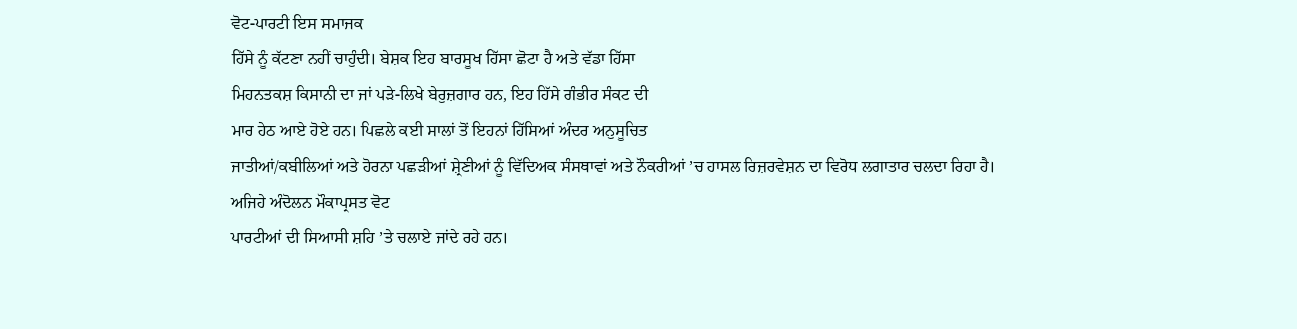ਵੋਟ-ਪਾਰਟੀ ਇਸ ਸਮਾਜਕ
ਹਿੱਸੇ ਨੂੰ ਕੱਟਣਾ ਨਹੀਂ ਚਾਹੁੰਦੀ। ਬੇਸ਼ਕ ਇਹ ਬਾਰਸੂਖ ਹਿੱਸਾ ਛੋਟਾ ਹੈ ਅਤੇ ਵੱਡਾ ਹਿੱਸਾ
ਮਿਹਨਤਕਸ਼ ਕਿਸਾਨੀ ਦਾ ਜਾਂ ਪੜੇ-ਲਿਖੇ ਬੇਰੁਜ਼ਗਾਰ ਹਨ, ਇਹ ਹਿੱਸੇ ਗੰਭੀਰ ਸੰਕਟ ਦੀ
ਮਾਰ ਹੇਠ ਆਏ ਹੋਏ ਹਨ। ਪਿਛਲੇ ਕਈ ਸਾਲਾਂ ਤੋਂ ਇਹਨਾਂ ਹਿੱਸਿਆਂ ਅੰਦਰ ਅਨੁਸੂਚਿਤ
ਜਾਤੀਆਂ/ਕਬੀਲਿਆਂ ਅਤੇ ਹੋਰਨਾ ਪਛੜੀਆਂ ਸ਼੍ਰੇਣੀਆਂ ਨੂੰ ਵਿੱਦਿਅਕ ਸੰਸਥਾਵਾਂ ਅਤੇ ਨੌਕਰੀਆਂ ’ਚ ਹਾਸਲ ਰਿਜ਼ਰਵੇਸ਼ਨ ਦਾ ਵਿਰੋਧ ਲਗਾਤਾਰ ਚਲਦਾ ਰਿਹਾ ਹੈ। ਅਜਿਹੇ ਅੰਦੋਲਨ ਮੌਕਾਪ੍ਰਸਤ ਵੋਟ
ਪਾਰਟੀਆਂ ਦੀ ਸਿਆਸੀ ਸ਼ਹਿ ’ਤੇ ਚਲਾਏ ਜਾਂਦੇ ਰਹੇ ਹਨ।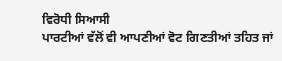ਵਿਰੋਧੀ ਸਿਆਸੀ
ਪਾਰਟੀਆਂ ਵੱਲੋਂ ਵੀ ਆਪਣੀਆਂ ਵੋਟ ਗਿਣਤੀਆਂ ਤਹਿਤ ਜਾਂ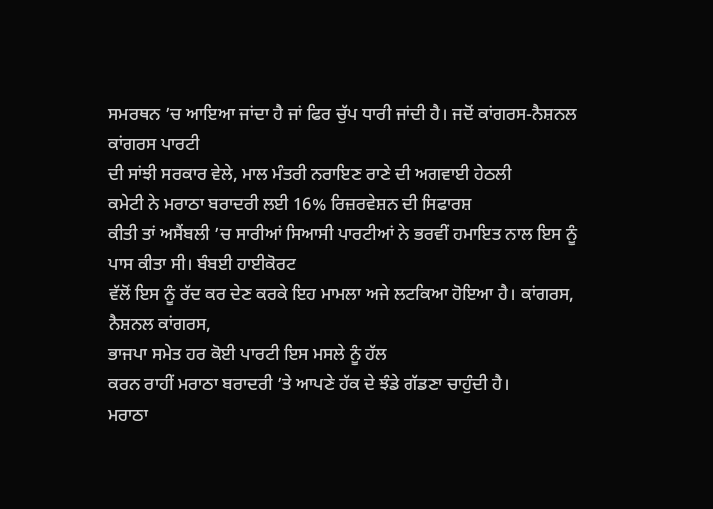ਸਮਰਥਨ ’ਚ ਆਇਆ ਜਾਂਦਾ ਹੈ ਜਾਂ ਫਿਰ ਚੁੱਪ ਧਾਰੀ ਜਾਂਦੀ ਹੈ। ਜਦੋਂ ਕਾਂਗਰਸ-ਨੈਸ਼ਨਲ ਕਾਂਗਰਸ ਪਾਰਟੀ
ਦੀ ਸਾਂਝੀ ਸਰਕਾਰ ਵੇਲੇ, ਮਾਲ ਮੰਤਰੀ ਨਰਾਇਣ ਰਾਣੇ ਦੀ ਅਗਵਾਈ ਹੇਠਲੀ
ਕਮੇਟੀ ਨੇ ਮਰਾਠਾ ਬਰਾਦਰੀ ਲਈ 16% ਰਿਜ਼ਰਵੇਸ਼ਨ ਦੀ ਸਿਫਾਰਸ਼
ਕੀਤੀ ਤਾਂ ਅਸੈਂਬਲੀ ’ਚ ਸਾਰੀਆਂ ਸਿਆਸੀ ਪਾਰਟੀਆਂ ਨੇ ਭਰਵੀਂ ਹਮਾਇਤ ਨਾਲ ਇਸ ਨੂੰ ਪਾਸ ਕੀਤਾ ਸੀ। ਬੰਬਈ ਹਾਈਕੋਰਟ
ਵੱਲੋਂ ਇਸ ਨੂੰ ਰੱਦ ਕਰ ਦੇਣ ਕਰਕੇ ਇਹ ਮਾਮਲਾ ਅਜੇ ਲਟਕਿਆ ਹੋਇਆ ਹੈ। ਕਾਂਗਰਸ, ਨੈਸ਼ਨਲ ਕਾਂਗਰਸ,
ਭਾਜਪਾ ਸਮੇਤ ਹਰ ਕੋਈ ਪਾਰਟੀ ਇਸ ਮਸਲੇ ਨੂੰ ਹੱਲ
ਕਰਨ ਰਾਹੀਂ ਮਰਾਠਾ ਬਰਾਦਰੀ ’ਤੇ ਆਪਣੇ ਹੱਕ ਦੇ ਝੰਡੇ ਗੱਡਣਾ ਚਾਹੁੰਦੀ ਹੈ।
ਮਰਾਠਾ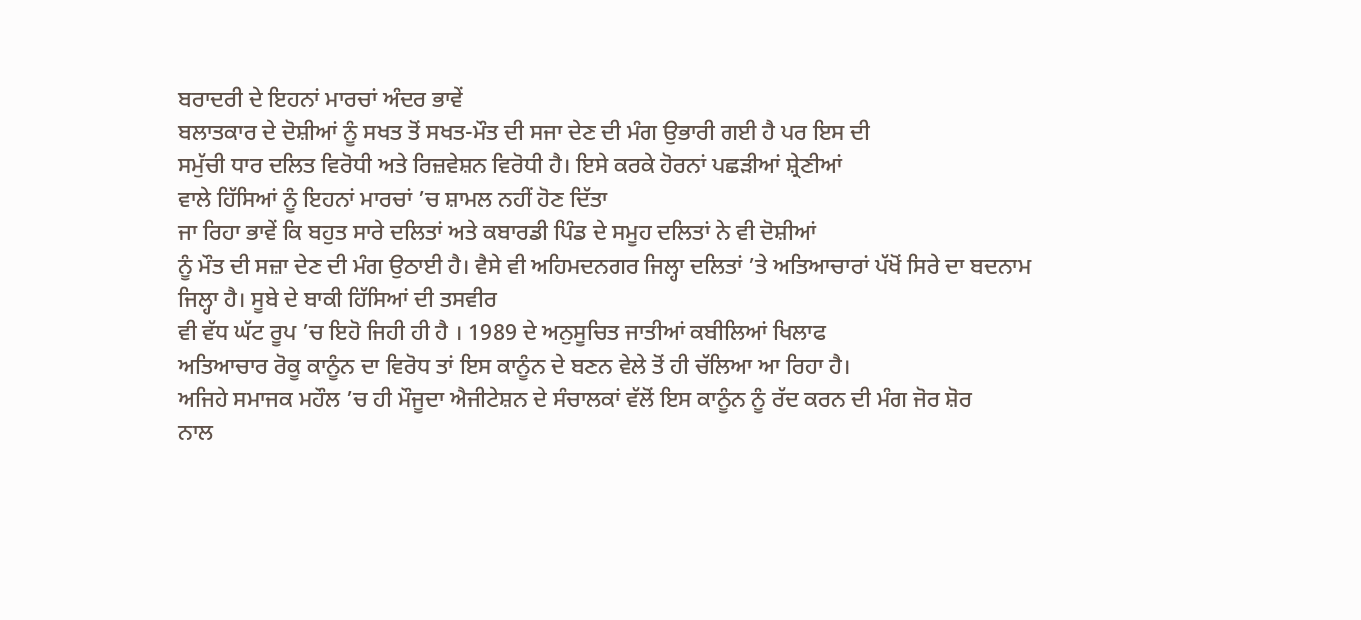ਬਰਾਦਰੀ ਦੇ ਇਹਨਾਂ ਮਾਰਚਾਂ ਅੰਦਰ ਭਾਵੇਂ
ਬਲਾਤਕਾਰ ਦੇ ਦੋਸ਼ੀਆਂ ਨੂੰ ਸਖਤ ਤੋਂ ਸਖਤ-ਮੌਤ ਦੀ ਸਜਾ ਦੇਣ ਦੀ ਮੰਗ ਉਭਾਰੀ ਗਈ ਹੈ ਪਰ ਇਸ ਦੀ
ਸਮੁੱਚੀ ਧਾਰ ਦਲਿਤ ਵਿਰੋਧੀ ਅਤੇ ਰਿਜ਼ਵੇਸ਼ਨ ਵਿਰੋਧੀ ਹੈ। ਇਸੇ ਕਰਕੇ ਹੋਰਨਾਂ ਪਛੜੀਆਂ ਸ਼੍ਰੇਣੀਆਂ
ਵਾਲੇ ਹਿੱਸਿਆਂ ਨੂੰ ਇਹਨਾਂ ਮਾਰਚਾਂ ’ਚ ਸ਼ਾਮਲ ਨਹੀਂ ਹੋਣ ਦਿੱਤਾ
ਜਾ ਰਿਹਾ ਭਾਵੇਂ ਕਿ ਬਹੁਤ ਸਾਰੇ ਦਲਿਤਾਂ ਅਤੇ ਕਬਾਰਡੀ ਪਿੰਡ ਦੇ ਸਮੂਹ ਦਲਿਤਾਂ ਨੇ ਵੀ ਦੋਸ਼ੀਆਂ
ਨੂੰ ਮੌਤ ਦੀ ਸਜ਼ਾ ਦੇਣ ਦੀ ਮੰਗ ਉਠਾਈ ਹੈ। ਵੈਸੇ ਵੀ ਅਹਿਮਦਨਗਰ ਜਿਲ੍ਹਾ ਦਲਿਤਾਂ ’ਤੇ ਅਤਿਆਚਾਰਾਂ ਪੱਖੋਂ ਸਿਰੇ ਦਾ ਬਦਨਾਮ ਜਿਲ੍ਹਾ ਹੈ। ਸੂਬੇ ਦੇ ਬਾਕੀ ਹਿੱਸਿਆਂ ਦੀ ਤਸਵੀਰ
ਵੀ ਵੱਧ ਘੱਟ ਰੂਪ ’ਚ ਇਹੋ ਜਿਹੀ ਹੀ ਹੈ । 1989 ਦੇ ਅਨੁਸੂਚਿਤ ਜਾਤੀਆਂ ਕਬੀਲਿਆਂ ਖਿਲਾਫ
ਅਤਿਆਚਾਰ ਰੋਕੂ ਕਾਨੂੰਨ ਦਾ ਵਿਰੋਧ ਤਾਂ ਇਸ ਕਾਨੂੰਨ ਦੇ ਬਣਨ ਵੇਲੇ ਤੋਂ ਹੀ ਚੱਲਿਆ ਆ ਰਿਹਾ ਹੈ।
ਅਜਿਹੇ ਸਮਾਜਕ ਮਹੌਲ ’ਚ ਹੀ ਮੌਜੂਦਾ ਐਜੀਟੇਸ਼ਨ ਦੇ ਸੰਚਾਲਕਾਂ ਵੱਲੋਂ ਇਸ ਕਾਨੂੰਨ ਨੂੰ ਰੱਦ ਕਰਨ ਦੀ ਮੰਗ ਜੋਰ ਸ਼ੋਰ
ਨਾਲ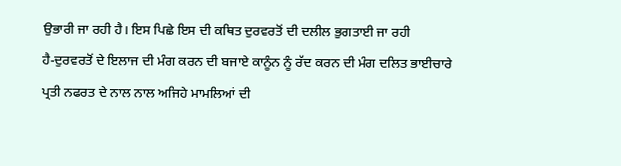ਉਭਾਰੀ ਜਾ ਰਹੀ ਹੈ। ਇਸ ਪਿਛੇ ਇਸ ਦੀ ਕਥਿਤ ਦੁਰਵਰਤੋਂ ਦੀ ਦਲੀਲ ਭੁਗਤਾਈ ਜਾ ਰਹੀ
ਹੈ-ਦੁਰਵਰਤੋਂ ਦੇ ਇਲਾਜ ਦੀ ਮੰਗ ਕਰਨ ਦੀ ਬਜਾਏ ਕਾਨੂੰਨ ਨੂੰ ਰੱਦ ਕਰਨ ਦੀ ਮੰਗ ਦਲਿਤ ਭਾਈਚਾਰੇ
ਪ੍ਰਤੀ ਨਫਰਤ ਦੇ ਨਾਲ ਨਾਲ ਅਜਿਹੇ ਮਾਮਲਿਆਂ ਦੀ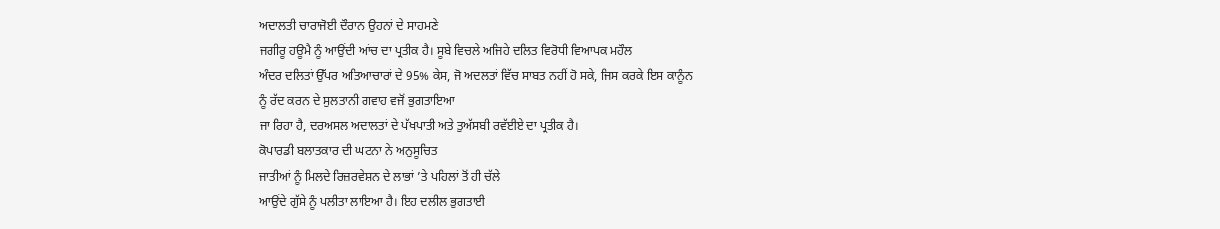ਅਦਾਲਤੀ ਚਾਰਾਜੋਈ ਦੌਰਾਨ ਉਹਨਾਂ ਦੇ ਸਾਹਮਣੇ
ਜਗੀਰੂ ਹਊਮੈ ਨੂੰ ਆਉਂਦੀ ਆਂਚ ਦਾ ਪ੍ਰਤੀਕ ਹੈ। ਸੂਬੇ ਵਿਚਲੇ ਅਜਿਹੇ ਦਲਿਤ ਵਿਰੋਧੀ ਵਿਆਪਕ ਮਹੌਲ
ਅੰਦਰ ਦਲਿਤਾਂ ਉੱਪਰ ਅਤਿਆਚਾਰਾਂ ਦੇ 95% ਕੇਸ, ਜੋ ਅਦਲਤਾਂ ਵਿੱਚ ਸਾਬਤ ਨਹੀਂ ਹੋ ਸਕੇ, ਜਿਸ ਕਰਕੇ ਇਸ ਕਾਨੂੰਨ
ਨੂੰ ਰੱਦ ਕਰਨ ਦੇ ਸੁਲਤਾਨੀ ਗਵਾਹ ਵਜੋਂ ਭੁਗਤਾਇਆ
ਜਾ ਰਿਹਾ ਹੈ, ਦਰਅਸਲ ਅਦਾਲਤਾਂ ਦੇ ਪੱਖਪਾਤੀ ਅਤੇ ਤੁਅੱਸਬੀ ਰਵੱਈਏ ਦਾ ਪ੍ਰਤੀਕ ਹੈ।
ਕੋਪਾਰਡੀ ਬਲਾਤਕਾਰ ਦੀ ਘਟਨਾ ਨੇ ਅਨੁਸੂਚਿਤ
ਜਾਤੀਆਂ ਨੂੰ ਮਿਲਦੇ ਰਿਜ਼ਰਵੇਸ਼ਨ ਦੇ ਲਾਭਾਂ ’ਤੇ ਪਹਿਲਾਂ ਤੋਂ ਹੀ ਚੱਲੇ
ਆਉਂਦੇ ਗੁੱਸੇ ਨੂੰ ਪਲੀਤਾ ਲਾਇਆ ਹੈ। ਇਹ ਦਲੀਲ ਭੁਗਤਾਈ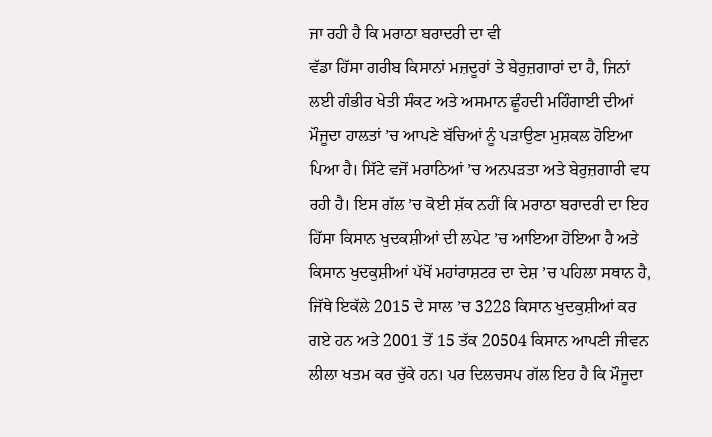ਜਾ ਰਹੀ ਹੈ ਕਿ ਮਰਾਠਾ ਬਰਾਦਰੀ ਦਾ ਵੀ
ਵੱਡਾ ਹਿੱਸਾ ਗਰੀਬ ਕਿਸਾਨਾਂ ਮਜ਼ਦੂਰਾਂ ਤੇ ਬੇਰੁਜ਼ਗਾਰਾਂ ਦਾ ਹੈ, ਜਿਨਾਂ ਲਈ ਗੰਭੀਰ ਖੇਤੀ ਸੰਕਟ ਅਤੇ ਅਸਮਾਨ ਛੂੰਹਦੀ ਮਹਿੰਗਾਈ ਦੀਆਂ ਮੌਜੂਦਾ ਹਾਲਤਾਂ ’ਚ ਆਪਣੇ ਬੱਚਿਆਂ ਨੂੰ ਪੜਾਉਣਾ ਮੁਸ਼ਕਲ ਹੋਇਆ ਪਿਆ ਹੈ। ਸਿੱਟੇ ਵਜੋਂ ਮਰਾਠਿਆਂ ’ਚ ਅਨਪੜਤਾ ਅਤੇ ਬੇਰੁਜ਼ਗਾਰੀ ਵਧ ਰਹੀ ਹੈ। ਇਸ ਗੱਲ ’ਚ ਕੋਈ ਸ਼ੱਕ ਨਹੀਂ ਕਿ ਮਰਾਠਾ ਬਰਾਦਰੀ ਦਾ ਇਹ ਹਿੱਸਾ ਕਿਸਾਨ ਖੁਦਕਸ਼ੀਆਂ ਦੀ ਲਪੇਟ ’ਚ ਆਇਆ ਹੋਇਆ ਹੈ ਅਤੇ ਕਿਸਾਨ ਖੁਦਕੁਸ਼ੀਆਂ ਪੱਖੋਂ ਮਹਾਂਰਾਸ਼ਟਰ ਦਾ ਦੇਸ਼ ’ਚ ਪਹਿਲਾ ਸਥਾਨ ਹੈ, ਜਿੱਥੇ ਇਕੱਲੇ 2015 ਦੇ ਸਾਲ ’ਚ 3228 ਕਿਸਾਨ ਖੁਦਕੁਸ਼ੀਆਂ ਕਰ ਗਏ ਹਨ ਅਤੇ 2001 ਤੋਂ 15 ਤੱਕ 20504 ਕਿਸਾਨ ਆਪਣੀ ਜੀਵਨ ਲੀਲਾ ਖਤਮ ਕਰ ਚੁੱਕੇ ਹਨ। ਪਰ ਦਿਲਚਸਪ ਗੱਲ ਇਹ ਹੈ ਕਿ ਮੌਜੂਦਾ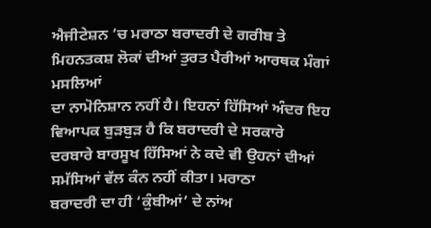ਐਜੀਟੇਸ਼ਨ ’ਚ ਮਰਾਠਾ ਬਰਾਦਰੀ ਦੇ ਗਰੀਬ ਤੇ ਮਿਹਨਤਕਸ਼ ਲੋਕਾਂ ਦੀਆਂ ਤੁਰਤ ਪੈਰੀਆਂ ਆਰਥਕ ਮੰਗਾਂ ਮਸਲਿਆਂ
ਦਾ ਨਾਮੋਨਿਸ਼ਾਨ ਨਹੀਂ ਹੈ। ਇਹਨਾਂ ਹਿੱਸਿਆਂ ਅੰਦਰ ਇਹ ਵਿਆਪਕ ਬੁੜਬੁੜ ਹੈ ਕਿ ਬਰਾਦਰੀ ਦੇ ਸਰਕਾਰੇ
ਦਰਬਾਰੇ ਬਾਰਸੂਖ ਹਿੱਸਿਆਂ ਨੇ ਕਦੇ ਵੀ ਉਹਨਾਂ ਦੀਆਂ ਸਮੱਸਿਆਂ ਵੱਲ ਕੰਨ ਨਹੀਂ ਕੀਤਾ। ਮਰਾਠਾ
ਬਰਾਦਰੀ ਦਾ ਹੀ ‘ਕੁੰਬੀਆਂ’ ਦੇ ਨਾਂਅ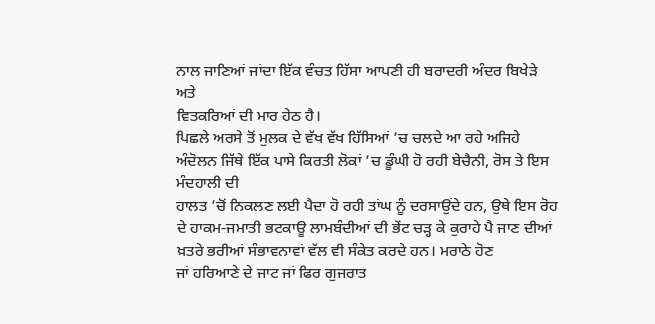ਨਾਲ ਜਾਣਿਆਂ ਜਾਂਦਾ ਇੱਕ ਵੰਚਤ ਹਿੱਸਾ ਆਪਣੀ ਹੀ ਬਰਾਦਰੀ ਅੰਦਰ ਬਿਖੇੜੇ ਅਤੇ
ਵਿਤਕਰਿਆਂ ਦੀ ਮਾਰ ਹੇਠ ਹੈ।
ਪਿਛਲੇ ਅਰਸੇ ਤੋਂ ਮੁਲਕ ਦੇ ਵੱਖ ਵੱਖ ਹਿੱਸਿਆਂ ’ਚ ਚਲਦੇ ਆ ਰਹੇ ਅਜਿਹੇ ਅੰਦੋਲਨ ਜਿੱਥੇ ਇੱਕ ਪਾਸੇ ਕਿਰਤੀ ਲੋਕਾਂ ’ਚ ਡੂੰਘੀ ਹੋ ਰਹੀ ਬੇਚੈਨੀ, ਰੋਸ ਤੇ ਇਸ ਮੰਦਹਾਲੀ ਦੀ
ਹਾਲਤ ’ਚੋਂ ਨਿਕਲਣ ਲਈ ਪੈਦਾ ਹੋ ਰਹੀ ਤਾਂਘ ਨੂੰ ਦਰਸਾਉਂਦੇ ਹਨ, ਉਥੇ ਇਸ ਰੋਹ ਦੇ ਹਾਕਮ-ਜਮਾਤੀ ਭਟਕਾਊ ਲਾਮਬੰਦੀਆਂ ਦੀ ਭੇਂਟ ਚੜ੍ਹ ਕੇ ਕੁਰਾਹੇ ਪੈ ਜਾਣ ਦੀਆਂ ਖ਼ਤਰੇ ਭਰੀਆਂ ਸੰਭਾਵਨਾਵਾਂ ਵੱਲ ਵੀ ਸੰਕੇਤ ਕਰਦੇ ਹਨ। ਮਰਾਠੇ ਹੋਣ
ਜਾਂ ਹਰਿਆਣੇ ਦੇ ਜਾਟ ਜਾਂ ਫਿਰ ਗੁਜਰਾਤ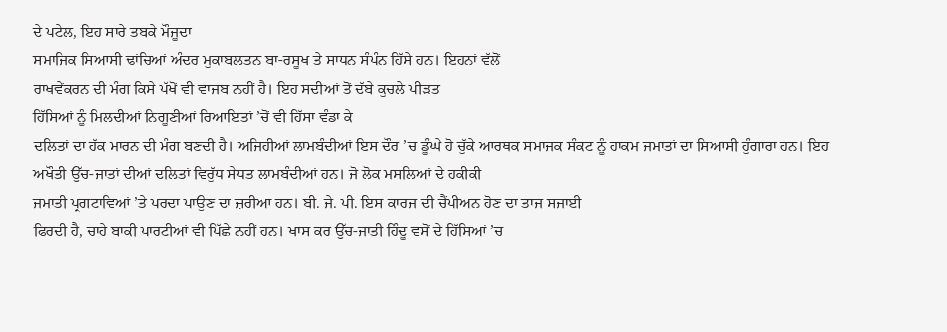ਦੇ ਪਟੇਲ, ਇਹ ਸਾਰੇ ਤਬਕੇ ਮੌਜੂਦਾ
ਸਮਾਜਿਕ ਸਿਆਸੀ ਢਾਂਚਿਆਂ ਅੰਦਰ ਮੁਕਾਬਲਤਨ ਬਾ-ਰਸੂਖ ਤੇ ਸਾਧਨ ਸੰਪੰਨ ਹਿੱਸੇ ਹਨ। ਇਹਨਾਂ ਵੱਲੋਂ
ਰਾਖਵੇਂਕਰਨ ਦੀ ਮੰਗ ਕਿਸੇ ਪੱਖੋਂ ਵੀ ਵਾਜਬ ਨਹੀਂ ਹੈ। ਇਹ ਸਦੀਆਂ ਤੋਂ ਦੱਬੇ ਕੁਚਲੇ ਪੀੜਤ
ਹਿੱਸਿਆਂ ਨੂੰ ਮਿਲਦੀਆਂ ਨਿਗੂਣੀਆਂ ਰਿਆਇਤਾਂ ’ਚੋਂ ਵੀ ਹਿੱਸਾ ਵੰਡਾ ਕੇ
ਦਲਿਤਾਂ ਦਾ ਹੱਕ ਮਾਰਨ ਦੀ ਮੰਗ ਬਣਦੀ ਹੈ। ਅਜਿਹੀਆਂ ਲਾਮਬੰਦੀਆਂ ਇਸ ਦੌਰ ’ਚ ਡੂੰਘੇ ਹੋ ਚੁੱਕੇ ਆਰਥਕ ਸਮਾਜਕ ਸੰਕਟ ਨੂੰ ਹਾਕਮ ਜਮਾਤਾਂ ਦਾ ਸਿਆਸੀ ਹੁੰਗਾਰਾ ਹਨ। ਇਹ
ਅਖੌਤੀ ਉੱਚ-ਜਾਤਾਂ ਦੀਆਂ ਦਲਿਤਾਂ ਵਿਰੁੱਧ ਸੇਧਤ ਲਾਮਬੰਦੀਆਂ ਹਨ। ਜੋ ਲੋਕ ਮਸਲਿਆਂ ਦੇ ਹਕੀਕੀ
ਜਮਾਤੀ ਪ੍ਰਗਟਾਵਿਆਂ ’ਤੇ ਪਰਦਾ ਪਾਉਣ ਦਾ ਜ਼ਰੀਆ ਹਨ। ਬੀ. ਜੇ. ਪੀ. ਇਸ ਕਾਰਜ ਦੀ ਚੈਂਪੀਅਨ ਹੋਣ ਦਾ ਤਾਜ ਸਜਾਈ
ਫਿਰਦੀ ਹੈ, ਚਾਹੇ ਬਾਕੀ ਪਾਰਟੀਆਂ ਵੀ ਪਿੱਛੇ ਨਹੀਂ ਹਨ। ਖਾਸ ਕਰ ਉੱਚ-ਜਾਤੀ ਹਿੰਦੂ ਵਸੋਂ ਦੇ ਹਿੱਸਿਆਂ ’ਚ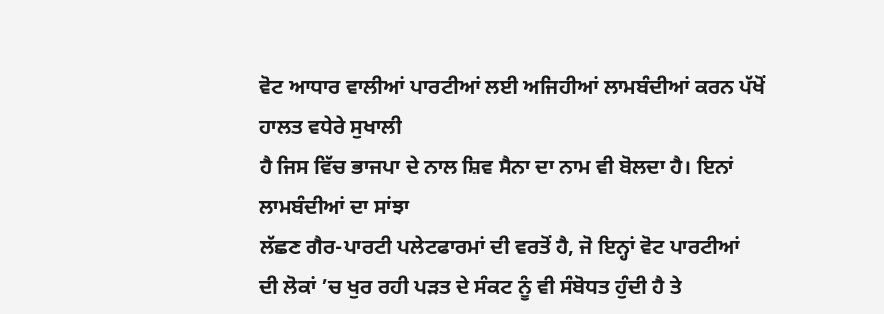ਵੋਟ ਆਧਾਰ ਵਾਲੀਆਂ ਪਾਰਟੀਆਂ ਲਈ ਅਜਿਹੀਆਂ ਲਾਮਬੰਦੀਆਂ ਕਰਨ ਪੱਖੋਂ ਹਾਲਤ ਵਧੇਰੇ ਸੁਖਾਲੀ
ਹੈ ਜਿਸ ਵਿੱਚ ਭਾਜਪਾ ਦੇ ਨਾਲ ਸ਼ਿਵ ਸੈਨਾ ਦਾ ਨਾਮ ਵੀ ਬੋਲਦਾ ਹੈ। ਇਨਾਂ ਲਾਮਬੰਦੀਆਂ ਦਾ ਸਾਂਝਾ
ਲੱਛਣ ਗੈਰ-ਪਾਰਟੀ ਪਲੇਟਫਾਰਮਾਂ ਦੀ ਵਰਤੋਂ ਹੈ, ਜੋ ਇਨ੍ਹਾਂ ਵੋਟ ਪਾਰਟੀਆਂ
ਦੀ ਲੋਕਾਂ ’ਚ ਖੁਰ ਰਹੀ ਪੜਤ ਦੇ ਸੰਕਟ ਨੂੰ ਵੀ ਸੰਬੋਧਤ ਹੁੰਦੀ ਹੈ ਤੇ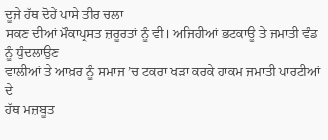ਦੂਜੇ ਹੱਥ ਦੋਹੇਂ ਪਾਸੇ ਤੀਰ ਚਲਾ
ਸਕਣ ਦੀਆਂ ਮੌਕਾਪ੍ਰਸਤ ਜ਼ਰੂਰਤਾਂ ਨੂੰ ਵੀ। ਅਜਿਹੀਆਂ ਭਟਕਾਊ ਤੇ ਜਮਾਤੀ ਵੰਡ ਨੂੰ ਧੁੰਦਲਾਉਣ
ਵਾਲੀਆਂ ਤੇ ਆਖ਼ਰ ਨੂੰ ਸਮਾਜ ’ਚ ਟਕਰਾ ਖੜਾ ਕਰਕੇ ਹਾਕਮ ਜਮਾਤੀ ਪਾਰਟੀਆਂ ਦੇ
ਹੱਥ ਮਜ਼ਬੂਤ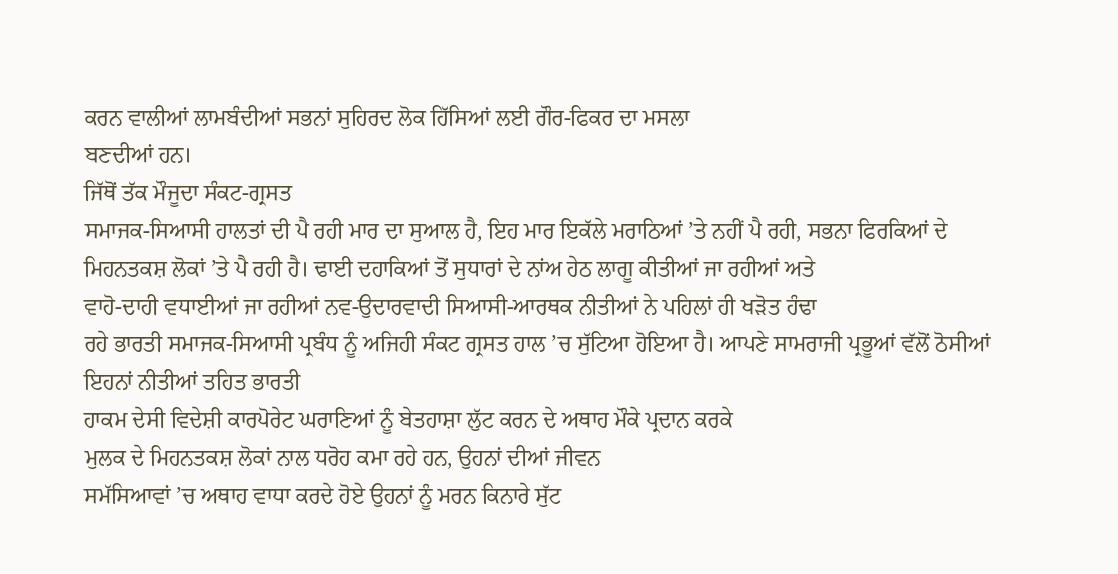ਕਰਨ ਵਾਲੀਆਂ ਲਾਮਬੰਦੀਆਂ ਸਭਨਾਂ ਸੁਹਿਰਦ ਲੋਕ ਹਿੱਸਿਆਂ ਲਈ ਗੌਰ-ਫਿਕਰ ਦਾ ਮਸਲਾ
ਬਣਦੀਆਂ ਹਨ।
ਜਿੱਥੋਂ ਤੱਕ ਮੌਜੂਦਾ ਸੰਕਟ-ਗ੍ਰਸਤ
ਸਮਾਜਕ-ਸਿਆਸੀ ਹਾਲਤਾਂ ਦੀ ਪੈ ਰਹੀ ਮਾਰ ਦਾ ਸੁਆਲ ਹੈ, ਇਹ ਮਾਰ ਇਕੱਲੇ ਮਰਾਠਿਆਂ ’ਤੇ ਨਹੀਂ ਪੈ ਰਹੀ, ਸਭਨਾ ਫਿਰਕਿਆਂ ਦੇ ਮਿਹਨਤਕਸ਼ ਲੋਕਾਂ ’ਤੇ ਪੈ ਰਹੀ ਹੈ। ਢਾਈ ਦਹਾਕਿਆਂ ਤੋਂ ਸੁਧਾਰਾਂ ਦੇ ਨਾਂਅ ਹੇਠ ਲਾਗੂ ਕੀਤੀਆਂ ਜਾ ਰਹੀਆਂ ਅਤੇ
ਵਾਹੋ-ਦਾਹੀ ਵਧਾਈਆਂ ਜਾ ਰਹੀਆਂ ਨਵ-ਉਦਾਰਵਾਦੀ ਸਿਆਸੀ-ਆਰਥਕ ਨੀਤੀਆਂ ਨੇ ਪਹਿਲਾਂ ਹੀ ਖੜੋਤ ਹੰਢਾ
ਰਹੇ ਭਾਰਤੀ ਸਮਾਜਕ-ਸਿਆਸੀ ਪ੍ਰਬੰਧ ਨੂੰ ਅਜਿਹੀ ਸੰਕਟ ਗ੍ਰਸਤ ਹਾਲ ’ਚ ਸੁੱਟਿਆ ਹੋਇਆ ਹੈ। ਆਪਣੇ ਸਾਮਰਾਜੀ ਪ੍ਰਭੂਆਂ ਵੱਲੋਂ ਠੋਸੀਆਂ ਇਹਨਾਂ ਨੀਤੀਆਂ ਤਹਿਤ ਭਾਰਤੀ
ਹਾਕਮ ਦੇਸੀ ਵਿਦੇਸ਼ੀ ਕਾਰਪੋਰੇਟ ਘਰਾਣਿਆਂ ਨੂੰ ਬੇਤਹਾਸ਼ਾ ਲੁੱਟ ਕਰਨ ਦੇ ਅਥਾਹ ਮੌਕੇ ਪ੍ਰਦਾਨ ਕਰਕੇ
ਮੁਲਕ ਦੇ ਮਿਹਨਤਕਸ਼ ਲੋਕਾਂ ਨਾਲ ਧਰੋਹ ਕਮਾ ਰਹੇ ਹਨ, ਉਹਨਾਂ ਦੀਆਂ ਜੀਵਨ
ਸਮੱਸਿਆਵਾਂ ’ਚ ਅਥਾਹ ਵਾਧਾ ਕਰਦੇ ਹੋਏ ਉਹਨਾਂ ਨੂੰ ਮਰਨ ਕਿਨਾਰੇ ਸੁੱਟ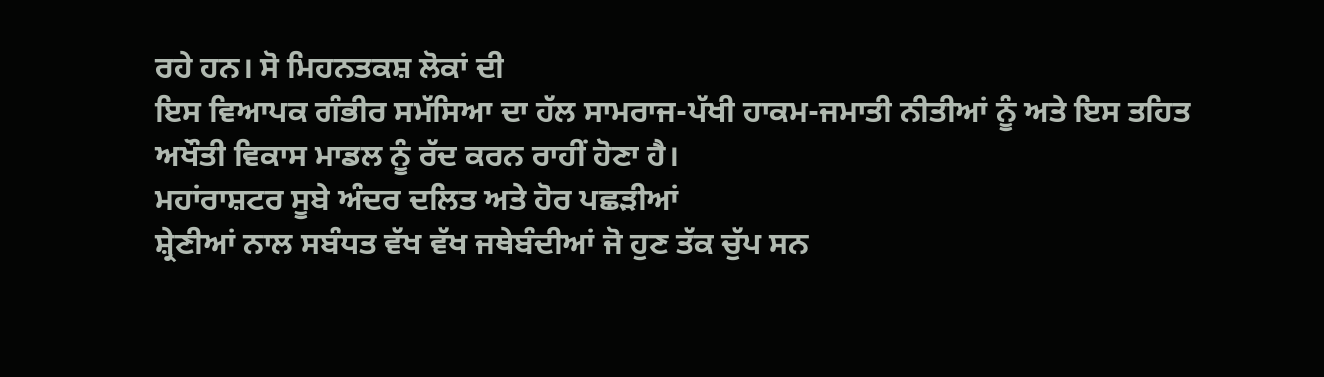ਰਹੇ ਹਨ। ਸੋ ਮਿਹਨਤਕਸ਼ ਲੋਕਾਂ ਦੀ
ਇਸ ਵਿਆਪਕ ਗੰਭੀਰ ਸਮੱਸਿਆ ਦਾ ਹੱਲ ਸਾਮਰਾਜ-ਪੱਖੀ ਹਾਕਮ-ਜਮਾਤੀ ਨੀਤੀਆਂ ਨੂੰ ਅਤੇ ਇਸ ਤਹਿਤ
ਅਖੌਤੀ ਵਿਕਾਸ ਮਾਡਲ ਨੂੰ ਰੱਦ ਕਰਨ ਰਾਹੀਂ ਹੋਣਾ ਹੈ।
ਮਹਾਂਰਾਸ਼ਟਰ ਸੂਬੇ ਅੰਦਰ ਦਲਿਤ ਅਤੇ ਹੋਰ ਪਛੜੀਆਂ
ਸ਼੍ਰੇਣੀਆਂ ਨਾਲ ਸਬੰਧਤ ਵੱਖ ਵੱਖ ਜਥੇਬੰਦੀਆਂ ਜੋ ਹੁਣ ਤੱਕ ਚੁੱਪ ਸਨ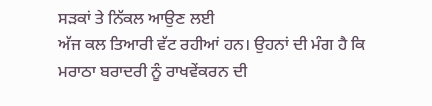ਸੜਕਾਂ ਤੇ ਨਿੱਕਲ ਆਉਣ ਲਈ
ਅੱਜ ਕਲ ਤਿਆਰੀ ਵੱਟ ਰਹੀਆਂ ਹਨ। ਉਹਨਾਂ ਦੀ ਮੰਗ ਹੈ ਕਿ ਮਰਾਠਾ ਬਰਾਦਰੀ ਨੂੰ ਰਾਖਵੇਂਕਰਨ ਦੀ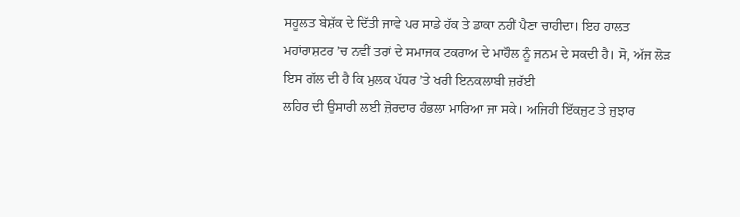ਸਹੂਲਤ ਬੇਸ਼ੱਕ ਦੇ ਦਿੱਤੀ ਜਾਵੇ ਪਰ ਸਾਡੇ ਹੱਕ ਤੇ ਡਾਕਾ ਨਹੀਂ ਪੈਣਾ ਚਾਹੀਦਾ। ਇਹ ਹਾਲਤ
ਮਹਾਂਰਾਸ਼ਟਰ ’ਚ ਨਵੀਂ ਤਰਾਂ ਦੇ ਸਮਾਜਕ ਟਕਰਾਅ ਦੇ ਮਾਹੌਲ ਨੂੰ ਜਨਮ ਦੇ ਸਕਦੀ ਹੈ। ਸੋ, ਅੱਜ ਲੋੜ ਇਸ ਗੱਲ ਦੀ ਹੈ ਕਿ ਮੁਲਕ ਪੱਧਰ ’ਤੇ ਖਰੀ ਇਨਕਲਾਬੀ ਜ਼ਰੱਈ
ਲਹਿਰ ਦੀ ਉਸਾਰੀ ਲਈ ਜ਼ੋਰਦਾਰ ਹੰਭਲਾ ਮਾਰਿਆ ਜਾ ਸਕੇ। ਅਜਿਹੀ ਇੱਕਜੁਟ ਤੇ ਜੁਝਾਰ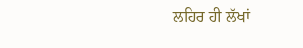ਲਹਿਰ ਹੀ ਲੱਖਾਂ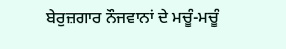ਬੇਰੁਜ਼ਗਾਰ ਨੌਜਵਾਨਾਂ ਦੇ ਮਚੂੰ-ਮਚੂੰ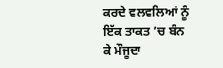ਕਰਦੇ ਵਲਵਲਿਆਂ ਨੂੰ ਇੱਕ ਤਾਕਤ ’ਚ ਬੰਨ ਕੇ ਮੌਜੂਦਾ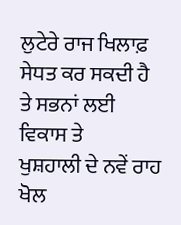ਲੁਟੇਰੇ ਰਾਜ ਖਿਲਾਫ਼ ਸੇਧਤ ਕਰ ਸਕਦੀ ਹੈ ਤੇ ਸਭਨਾਂ ਲਈ ਵਿਕਾਸ ਤੇ
ਖੁਸ਼ਹਾਲੀ ਦੇ ਨਵੇਂ ਰਾਹ ਖੋਲ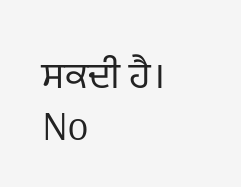ਸਕਦੀ ਹੈ।
No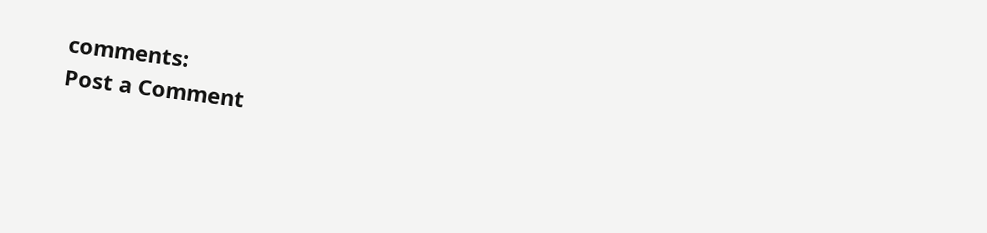comments:
Post a Comment